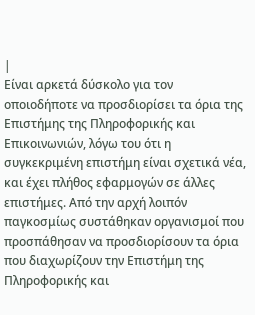|
Είναι αρκετά δύσκολο για τον οποιοδήποτε να προσδιορίσει τα όρια της Επιστήμης της Πληροφορικής και Επικοινωνιών, λόγω του ότι η συγκεκριμένη επιστήμη είναι σχετικά νέα, και έχει πλήθος εφαρμογών σε άλλες επιστήμες. Από την αρχή λοιπόν παγκοσμίως συστάθηκαν οργανισμοί που προσπάθησαν να προσδιορίσουν τα όρια που διαχωρίζουν την Επιστήμη της Πληροφορικής και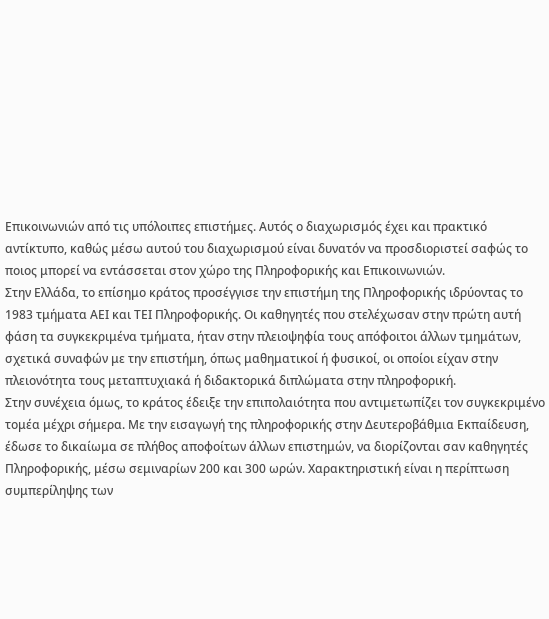Επικοινωνιών από τις υπόλοιπες επιστήμες. Αυτός ο διαχωρισμός έχει και πρακτικό αντίκτυπο, καθώς μέσω αυτού του διαχωρισμού είναι δυνατόν να προσδιοριστεί σαφώς το ποιος μπορεί να εντάσσεται στον χώρο της Πληροφορικής και Επικοινωνιών.
Στην Ελλάδα, το επίσημο κράτος προσέγγισε την επιστήμη της Πληροφορικής ιδρύοντας το 1983 τμήματα ΑΕΙ και ΤΕΙ Πληροφορικής. Οι καθηγητές που στελέχωσαν στην πρώτη αυτή φάση τα συγκεκριμένα τμήματα, ήταν στην πλειοψηφία τους απόφοιτοι άλλων τμημάτων, σχετικά συναφών με την επιστήμη, όπως μαθηματικοί ή φυσικοί, οι οποίοι είχαν στην πλειονότητα τους μεταπτυχιακά ή διδακτορικά διπλώματα στην πληροφορική.
Στην συνέχεια όμως, το κράτος έδειξε την επιπολαιότητα που αντιμετωπίζει τον συγκεκριμένο τομέα μέχρι σήμερα. Με την εισαγωγή της πληροφορικής στην Δευτεροβάθμια Εκπαίδευση, έδωσε το δικαίωμα σε πλήθος αποφοίτων άλλων επιστημών, να διορίζονται σαν καθηγητές Πληροφορικής, μέσω σεμιναρίων 200 και 300 ωρών. Χαρακτηριστική είναι η περίπτωση συμπερίληψης των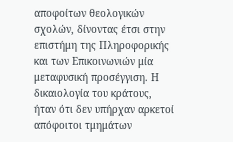αποφοίτων θεολογικών σχολών, δίνοντας έτσι στην επιστήμη της Πληροφορικής και των Επικοινωνιών μία μεταφυσική προσέγγιση. Η δικαιολογία του κράτους, ήταν ότι δεν υπήρχαν αρκετοί απόφοιτοι τμημάτων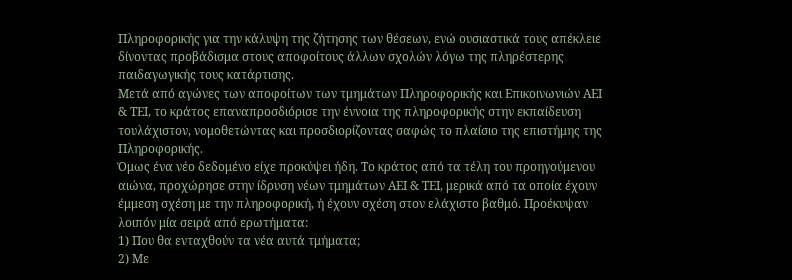Πληροφορικής για την κάλυψη της ζήτησης των θέσεων, ενώ ουσιαστικά τους απέκλειε δίνοντας προβάδισμα στους αποφοίτους άλλων σχολών λόγω της πληρέστερης παιδαγωγικής τους κατάρτισης.
Μετά από αγώνες των αποφοίτων των τμημάτων Πληροφορικής και Επικοινωνιών ΑΕΙ & ΤΕΙ, το κράτος επαναπροσδιόρισε την έννοια της πληροφορικής στην εκπαίδευση τουλάχιστον, νομοθετώντας και προσδιορίζοντας σαφώς το πλαίσιο της επιστήμης της Πληροφορικής.
Όμως ένα νέο δεδομένο είχε προκύψει ήδη. Το κράτος από τα τέλη του προηγούμενου αιώνα, προχώρησε στην ίδρυση νέων τμημάτων ΑΕΙ & ΤΕΙ, μερικά από τα οποία έχουν έμμεση σχέση με την πληροφορική, ή έχουν σχέση στον ελάχιστο βαθμό. Προέκυψαν λοιπόν μία σειρά από ερωτήματα:
1) Που θα ενταχθούν τα νέα αυτά τμήματα;
2) Με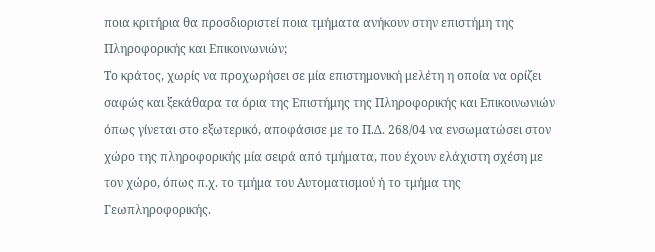ποια κριτήρια θα προσδιοριστεί ποια τμήματα ανήκουν στην επιστήμη της Πληροφορικής και Επικοινωνιών;
Το κράτος, χωρίς να προχωρήσει σε μία επιστημονική μελέτη η οποία να ορίζει σαφώς και ξεκάθαρα τα όρια της Επιστήμης της Πληροφορικής και Επικοινωνιών όπως γίνεται στο εξωτερικό, αποφάσισε με το Π.Δ. 268/04 να ενσωματώσει στον χώρο της πληροφορικής μία σειρά από τμήματα, που έχουν ελάχιστη σχέση με τον χώρο, όπως π.χ. το τμήμα του Αυτοματισμού ή το τμήμα της Γεωπληροφορικής.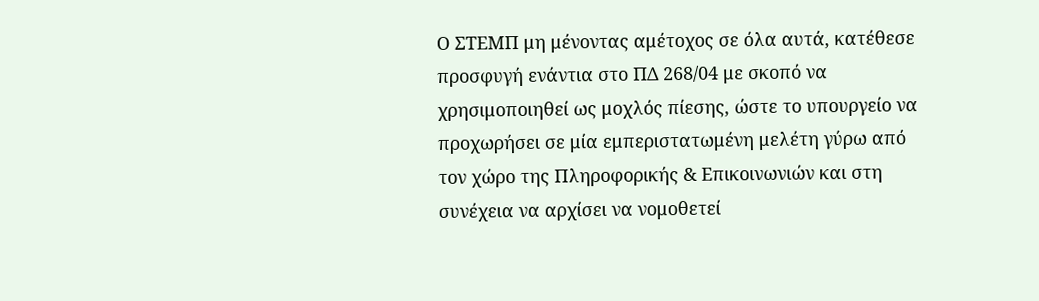Ο ΣΤΕΜΠ μη μένοντας αμέτοχος σε όλα αυτά, κατέθεσε προσφυγή ενάντια στο ΠΔ 268/04 με σκοπό να χρησιμοποιηθεί ως μοχλός πίεσης, ώστε το υπουργείο να προχωρήσει σε μία εμπεριστατωμένη μελέτη γύρω από τον χώρο της Πληροφορικής & Επικοινωνιών και στη συνέχεια να αρχίσει να νομοθετεί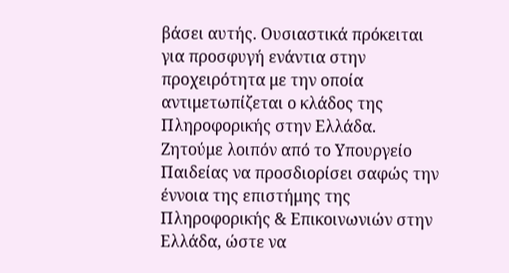βάσει αυτής. Ουσιαστικά πρόκειται για προσφυγή ενάντια στην προχειρότητα με την οποία αντιμετωπίζεται ο κλάδος της Πληροφορικής στην Ελλάδα.
Ζητούμε λοιπόν από τo Υπουργείο Παιδείας να προσδιορίσει σαφώς την έννοια της επιστήμης της Πληροφορικής & Επικοινωνιών στην Ελλάδα, ώστε να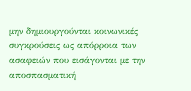μην δημιουργούνται κοινωνικές συγκρούσεις ως απόρροια των ασαφειών που εισάγονται με την αποσπασματική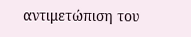αντιμετώπιση του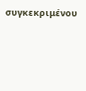συγκεκριμένου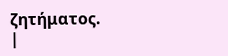ζητήματος.
|